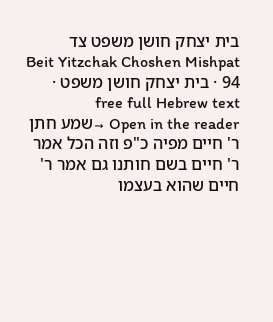בית יצחק חושן משפט צד
Beit Yitzchak Choshen Mishpat 94 · בית יצחק חושן משפט · free full Hebrew text
Open in the reader →שמע חתן ר' חיים מפיה כ"פ וזה הכל אמר ר' חיים בשם חותנו גם אמר ר' חיים שהוא בעצמו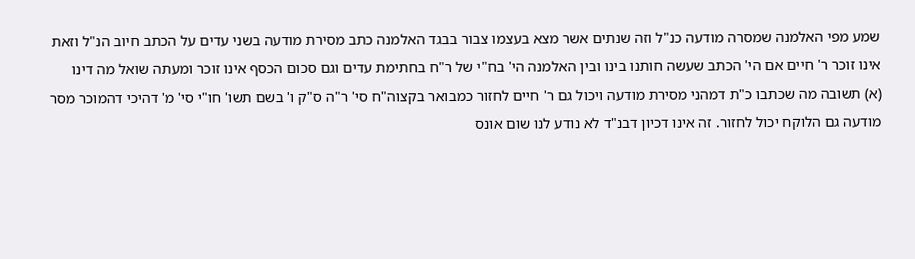שמע מפי האלמנה שמסרה מודעה כנ"ל וזה שנתים אשר מצא בעצמו צבור בבגד האלמנה כתב מסירת מודעה בשני עדים על הכתב חיוב הנ"ל וזאת אינו זוכר ר' חיים אם הי' הכתב שעשה חותנו בינו ובין האלמנה הי' בח"י של ר"ח בחתימת עדים וגם סכום הכסף אינו זוכר ומעתה שואל מה דינו
(א) תשובה מה שכתבו כ"ת דמהני מסירת מודעה ויכול גם ר' חיים לחזור כמבואר בקצוה"ח סי' ר"ה ס"ק ו' בשם תשו' חו"י סי' מ' דהיכי דהמוכר מסר מודעה גם הלוקח יכול לחזור. זה אינו דכיון דבנ"ד לא נודע לנו שום אונס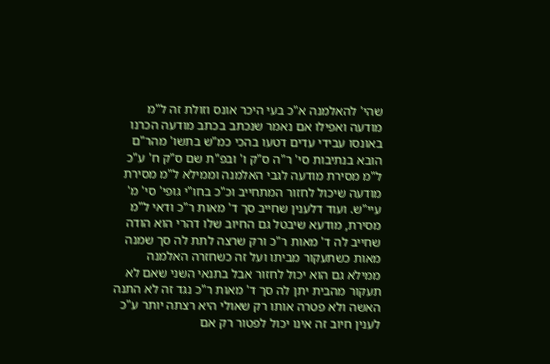שהי' להאלמנה א"כ בעי היכר אונס וזולת זה ל"מ מודעה ואפילו אם נאמר שנכתב בכתב מודעה הכרנו באונסו עבידי עדים דטעו בהכי כמ"ש בתשו' מהר"ם הובא בנתיבות סי' ר"ה ס"ק ו' ובפ"ת שם ס"ק ח' ע"כ ל"מ מסירת מודעה לגבי האלמנה וממילא ל"מ מסירת מודעה שיכול לחזור המתחייב וכ"כ בחו"י גופי' סי' מ' עיי"ש. ועוד דלענין שחייב סך ד' מאות ר"כ ודאי ל"מ מסירת, מודעא שיבטל גם החיוב שלו דהרי הוא הודה שחייב לה ד' מאות ר"כ ורק שרצה לתת לה סך שמנה מאות כשתעקור מביתו ועל זה כשחזרה האלמנה ממילא גם הוא יכול לחזור אבל בתנאי השני שאם לא תעקור מהבית יתן לה סך ד' מאות ר"כ נגד זה לא התנה האשה ולא פטרה אותו רק שאולי היא רצתה יותר ע"כ לענין חיוב זה אינו יכול לפטור רק אם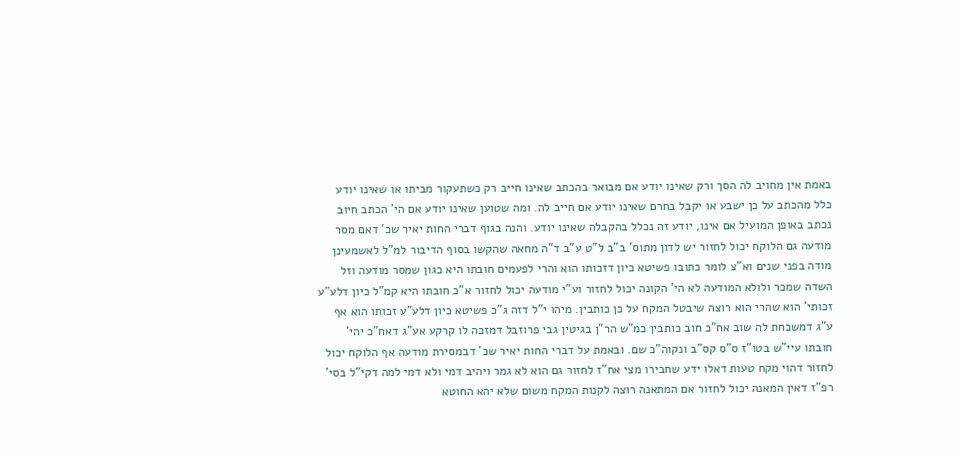באמת אין מחויב לה הסך ורק שאינו יודע אם מבואר בהכתב שאינו חייב רק כשתעקור מביתו או שאינו יודע כלל מהכתב על כן ישבע או יקבל בחרם שאינו יודע אם חייב לה. ומה שטוען שאינו יודע אם הי' הכתב חיוב נכתב באופן המועיל אם אינו, יודע זה נכלל בהקבלה שאינו יודע. והנה בגוף דברי החות יאיר שכ' דאם מסר מודעה גם הלוקח יכול לחזור יש לדון מתוס' ב"ב ל"ט ע"ב ד"ה מחאה שהקשו בסוף הדיבור למ"ל לאשמעינן מודה בפני שנים וא"צ לומר כתובו פשיטא כיון דזכותו הוא והרי לפעמים חובתו היא כגון שמסר מודעה וזל השדה שמכר ולולא המודעה לא הי' הקונה יכול לחזור וע"י מודעה יכול לחזור א"כ חובתו היא קמ"ל כיון דלע"ע זכותי' הוא שהרי הוא רוצה שיבטל המקח על כן כותבין. מיהו י"ל דזה ג"כ פשיטא כיון דלע"ע זכותו הוא אף ע"ג דמשכחת לה שוב אח"כ חוב כותבין כמ"ש הר"ן בגיטין גבי פרוזבל דמזכה לו קרקע אע"ג דאח"כ יהי' חובתו עיי"ש בטו"ז ס"ס קס"ב ונקוה"כ שם. ובאמת על דברי החות יאיר שכ' דבמסירת מודעה אף הלוקח יכול לחזור דהוי מקח טעות דאלו ידע שחבירו מצי אח"ז לחזור גם הוא לא גמר ויהיב דמי ולא דמי למה דקי"ל בסי' רפ"ז דאין המאנה יכול לחזור אם המתאנה רוצה לקנות המקח משום שלא יהא החוטא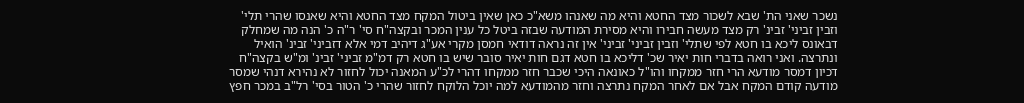נשכר שאני הת' שבא לשכור מצד החטא והיא מה שאנהו משא"כ כאן שאין ביטול המקח מצד החטא והיא שאנסו שהרי תלי' וזבין זביני' זבינ' רק מצד מעשה חבירו והיא מסירת המודעה שבזה ביטל כל ענין המכר ובקצה"ח סי' ר"ה כ' הנה מה שמחלק דבאונס ליכא בו חטא לפי שתלי' וזבין זביני' זביני' אין זה נראה דודאי חמסן מקרי אע"ג דיהיב דמי אלא דזביני' זבינ' הואיל ונתרצה. ואני רואה בדברי חות יאיר שכ' דליכא בו חטא דגם חות יאיר סובר שיש בו חטא רק דמ"מ זביני' זבינ' ומ"ש בקצה"ח דכיון דמסר מודעא הרי חזר ממקחו והו"ל כאונאה היכי שכבר חזר ממקחו דהרי לכ"ע המאנה יכול לחזור לא נהירא דנהי שמסר מודעה קודם המקח אבל אם לאחר המקח נתרצה וחזר מהמודעא למה יוכל הלוקח לחזור שהרי כ' הטור בסי' רל"ב במכר חפץ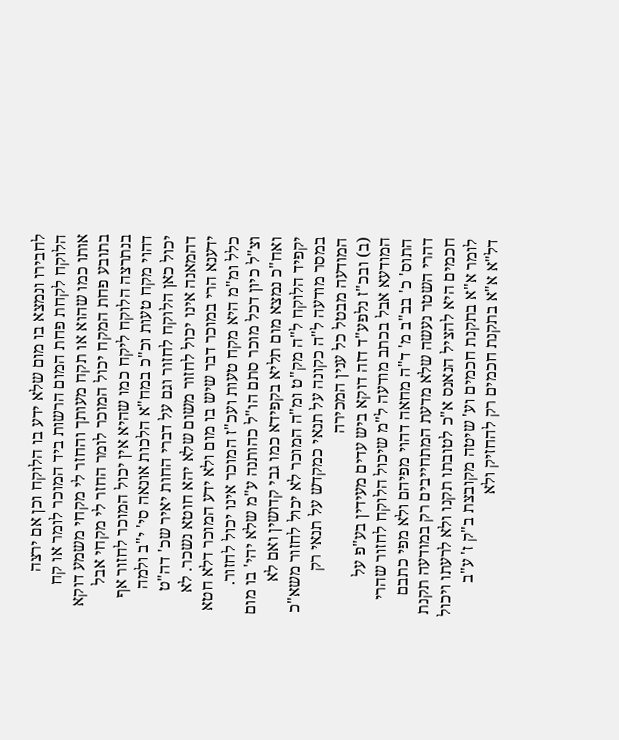לחבירו ונמצא בו מום שלא ידע בו הלוקח וכן אם ירצה הלוקח לקחת פחת המום הרשות ביד המוכר לומר או קח אותו כמו שהוא או תקח מעותך והחזר לי מקחי משמע דוקא בתובע פחת המקח יכול המוכר לומר החזר לי מקחי אבל בנתרצה הלוקח ליקח כמו שהיא אין יכול המוכר לחזור אף דהוי מקח טעות וכ"כ במח"א הלכות אונאה סי' י"ב ולמה יכול כאן הלוקח לחזור וגם על דברי החות יאיר שכ' דה"ט דהמאנה אינו יכול לחזור משום שלא יהא חוטא נשכר. לא ידענא הרי במוכר דבר שיש בו מום ולא ידע המוכר דלא חטא כלל ומ"מ היא מקח טעות ועכ"ז המוכר אינו יכול לחזור. וצ"ל כיון דכל מוכר סתם הו"ל כהותנה ע"מ שלא יהי' בו מום ואח"כ נמצא מום תליא בקפידא כמו גבי קדושין ואם לא יקפיד הלוקח ל"ה מק"ט ומ"ה המוכר לא יכול לחזור משא"כ במסר מודעה ל"ה כקונה על תנאי כמקדש על תנאי רק המודעה מבטל כל ענין המכירה
(ב) ובכ"ז נלפע"ד דזה דוקא ביש עדים מעידין בע"פ על המודעא אבל בכתב מודעה ל"מ שיכול הלוקח לחזור שהרי התוס' כ' בב"ב מ' ד"ה מחאה דהוי מפיהם ולא מפי כתבם דהרי השטר נעשה שלא מדעת המתחייבים רק במודעה תקנת חכמים היא להציל הנאנס א"כ לטובתו תקנו ולא לרעתו ויכול לומר א"א בתקנת חכמים וע' שיטה מקובצת ב"ק ז' ע"ב דל"א א"א בתקנת חכמים רק להחזיק ולא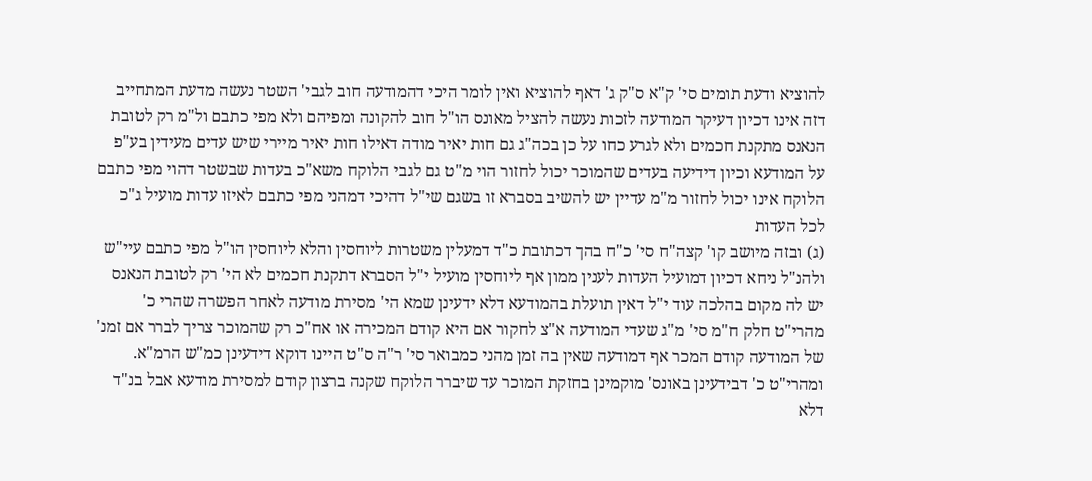להוציא ודעת תומים סי' ק"א ס"ק ג' דאף להוציא ואין לומר היכי דהמודעה חוב לגבי' השטר נעשה מדעת המתחייב דזה אינו דכיון דעיקר המודעה לזכות נעשה להציל מאונס הו"ל חוב להקונה ומפיהם ולא מפי כתבם ול"מ רק לטובת הנאנס מתקנת חכמים ולא לגרע כחו על כן בכה"ג גם חות יאיר מודה דאילו חות יאיר מיירי שיש עדים מעידין בע"פ על המודעא וכיון דידיעה בעדים שהמוכר יכול לחזור הוי מ"ט גם לגבי הלוקח משא"כ בעדות שבשטר דהוי מפי כתבם הלוקח אינו יכול לחזור מ"מ עדיין יש להשיב בסברא זו בשגם שי"ל דהיכי דמהני מפי כתבם לאיזו עדות מועיל ג"כ לכל העדות
(ג) ובזה מיושב קו' קצה"ח סי' כ"ח בהך דכתובת כ"ד דמעלין משטרות ליוחסין והלא ליוחסין הו"ל מפי כתבם עיי"ש ולהנ"ל ניחא דכיון דמועיל העדות לענין ממון אף ליוחסין מועיל י"ל הסברא דתקנת חכמים לא הי' רק לטובת הנאנס יש לה מקום בהלכה עוד י"ל דאין תועלת בהמודעא דלא ידעינן שמא הי' מסירת מודעה לאחר הפשרה שהרי כ' מהרי"ט חלק ח"מ סי' מ"ג שעדי המודעה א"צ לחקור אם היא קודם המכירה או אח"כ רק שהמוכר צריך לברר אם זמנ' של המודעה קודם המכר אף דמודעה שאין בה זמן מהני כמבואר סי' ר"ה ס"ט היינו דוקא דידעינן כמ"ש הרמ"א. ומהרי"ט כ' דבידעינן באונס' מוקמינן בחזקת המוכר עד שיברר הלוקח שקנה ברצון קודם למסירת מודעא אבל בנ"ד דלא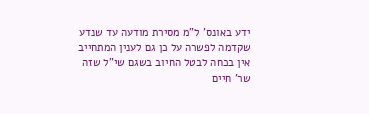ידע באונס' ל"מ מסירת מודעה עד שנדע שקדמה לפשרה על כן גם לענין המתחייב אין בכחה לבטל החיוב בשגם שי"ל שזה שר' חיים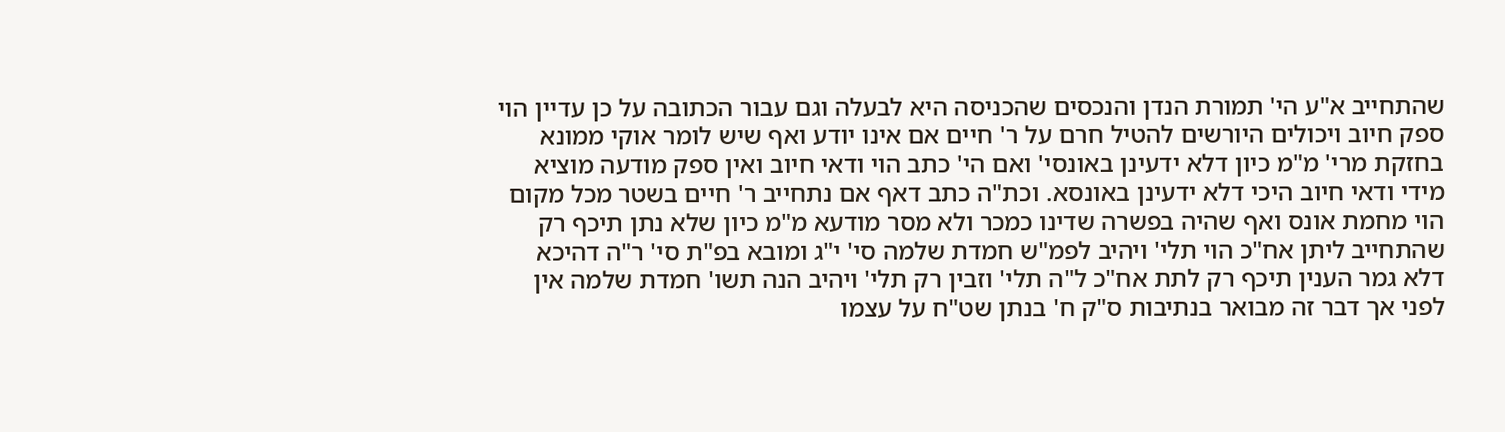שהתחייב א"ע הי' תמורת הנדן והנכסים שהכניסה היא לבעלה וגם עבור הכתובה על כן עדיין הוי ספק חיוב ויכולים היורשים להטיל חרם על ר' חיים אם אינו יודע ואף שיש לומר אוקי ממונא בחזקת מרי' מ"מ כיון דלא ידעינן באונסי' ואם הי' כתב הוי ודאי חיוב ואין ספק מודעה מוציא מידי ודאי חיוב היכי דלא ידעינן באונסא. וכת"ה כתב דאף אם נתחייב ר' חיים בשטר מכל מקום הוי מחמת אונס ואף שהיה בפשרה שדינו כמכר ולא מסר מודעא מ"מ כיון שלא נתן תיכף רק שהתחייב ליתן אח"כ הוי תלי' ויהיב לפמ"ש חמדת שלמה סי' י"ג ומובא בפ"ת סי' ר"ה דהיכא דלא גמר הענין תיכף רק לתת אח"כ ל"ה תלי' וזבין רק תלי' ויהיב הנה תשו' חמדת שלמה אין לפני אך דבר זה מבואר בנתיבות ס"ק ח' בנתן שט"ח על עצמו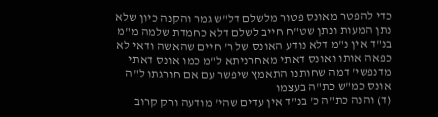כדי להפטר מאונס פטור מלשלם דל"ש גמר והקנה כיון שלא נתן המעות ונתן שט"ח חייב לשלם דלא כחמדת שלמה מ"מ בנ"ד אין נ"מ דלא נודע האונס של ר' חיים שהאשה ודאי לא כפאה אותו ואונס דאתי מאחרניתא ל"מ כמו אונס דאתי מדנפשי' דמה שחותנו התאמץ שיפשר עם אם חורגתו ל"ה אונס כמ"ש כת"ה בעצמו
(ד) והנה כת"ה כ' בנ"ד אין עדים שהי' מודעה ורק קרוב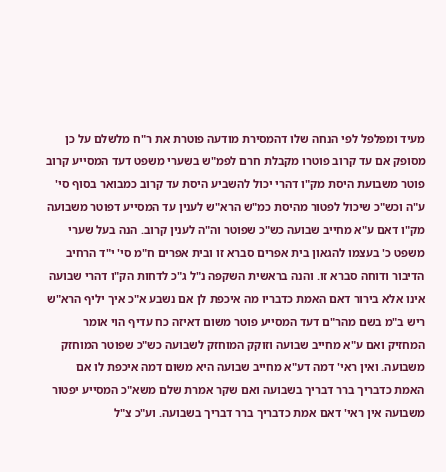מעיד ומפלפל לפי הנחה שלו דהמסירת מודעה פוטרת את ר"ח מלשלם על כן מסופק אם עד קרוב פוטרו מקבלת חרם לפמ"ש בשערי משפט דעד המסייע קרוב פוטר משבועת היסת מק"ו דהרי יכול להשביע היסת עד קרוב כמבואר בסוף סי' ע"ה וכש"כ שיכול לפטור מהיסת כמ"ש הרא"ש לענין עד המסייע דפוטר משבועה מק"ו דאם ע"א מחייב שבועה כש"כ שפוטר וה"ה לענין קרוב. הנה בעל שערי משפט כ' בעצמו להגאון בית אפרים סברא זו ובית אפרים ח"מ סי' י"ד הרחיב הדיבור ודוחה סברא זו. והנה בראשית השקפה נ"ל ג"כ לדחות הק"ו דהרי שבועה אינו אלא בירור דאם האמת כדבריו מה איכפת לן אם נשבע א"כ איך יליף הרא"ש ריש ב"מ בשם מהר"ם דעד המסייע פוטר משום דאיזה כח עדיף הוי אומר המחזיק ואם ע"א מחייב שבועה וזוקק המוחזק לשבועה כש"כ שפוטר המוחזק משבועה. ואין ראי' דמה דע"א מחייב שבועה היא משום דמה איכפת לו אם האמת כדבריך ברר דבריך בשבועה ואם שקר אמרת שלם משא"כ המסייע יפטור משבועה אין ראי' דאם אמת כדבריך ברר דבריך בשבועה. וע"כ צ"ל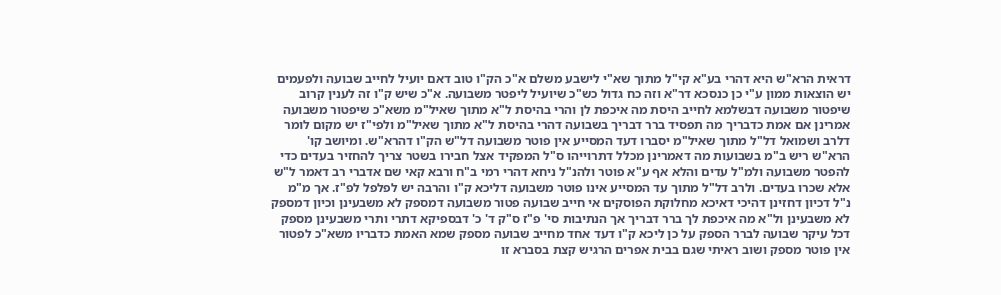דראית הרא"ש היא דהרי בע"א קי"ל מתוך שא"י לישבע משלם א"כ הק"ו טוב דאם יועיל לחייב שבועה ולפעמים יש הוצאות ממון ע"י כן כנסכא דר"א וזה כח גדול כש"כ שיועיל ליפטר משבועה. א"כ שיש ק"ו זה לענין קרוב שיפטור משבועה דבשלמא לחייב היסת מה איכפת לן והרי בהיסת ל"א מתוך שאיל"מ משא"כ שיפטור משבועה אמרינן אם אמת כדבריך מה תפסיד ברר דבריך בשבועה דהרי בהיסת ל"א מתוך שאיל"מ ולפי"ז יש מקום לומר דלרב ושמואל דל"ל מתוך שאיל"מ יסברו דעד המסייע אין פוטר משבועה דל"ש הק"ו דהרא"ש. ומיושב קו' הרא"ש ריש ב"מ בשבועות מה דאמרינן מכלל דתרוייהו ס"ל המפקיד אצל חבירו בשטר צריך להחזיר בעדים כדי להפטר משבועה ולמ"ל עדים והלא אף ע"א פוטר ולהנ"ל ניחא דהרי רמי ב"ח ורבא קאי שם אדברי רב דאמר ל"ש אלא שכרו בעדים. ולרב דל"ל מתוך עד המסייע אינו פוטר משבועה דליכא ק"ו והרבה יש לפלפל לפ"ז. אך מ"מ נ"ל דכיון דחזינן דהיכי דאיכא מחלוקת הפוסקים אי חייב שבועה פטור משבועה דמספק לא משבעינן וכיון דמספק לא משבעינן ול"א מה איכפת לך ברר דבריך אך הנתיבות סי' פ"ז ס"ק ד' כ' דבספיקא דתרי ותרי משבעינן מספק דכל עיקר שבועה לברר הספק על כן ליכא ק"ו דעד אחד מחייב שבועה מספק שמא האמת כדבריו משא"כ לפטור אין פוטר מספק ושוב ראיתי שגם בבית אפרים הרגיש קצת בסברא זו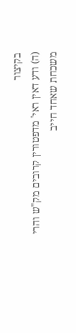בקיצור
(ה) ודע דאין ראי' מדפטורין קרובים מק"ש והרי משכחת שאחד חייב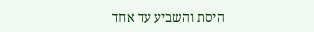היסת והשביע עד אחד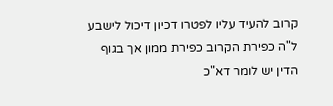קרוב להעיד עליו לפטרו דכיון דיכול לישבע ל"ה כפירת הקרוב כפירת ממון אך בגוף הדין יש לומר דא"כ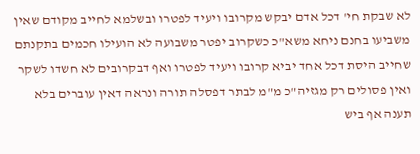לא שבקת חי' דכל אדם יבקש מקרובו ויעיד לפטרו ובשלמא לחייב מקודם שאין משביעו בחנם ניחא משא"כ כשקרוב יפטר משבועה לא הועילו חכמים בתקנתם שחייב היסת דכל אחד יביא קרובו ויעיד לפטרו ואף דבקרובים לא חשדו לשקר ואין פסולים רק מגזיה"כ מ"מ לבתר דפסלה תורה ונראה דאין עוברים בלא תענה אף ביש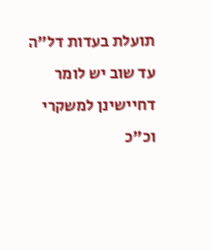תועלת בעדות דל"ה עד שוב יש לומר דחיישינן למשקרי וכ"כ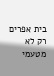בית אפרים רק לא מטעמי